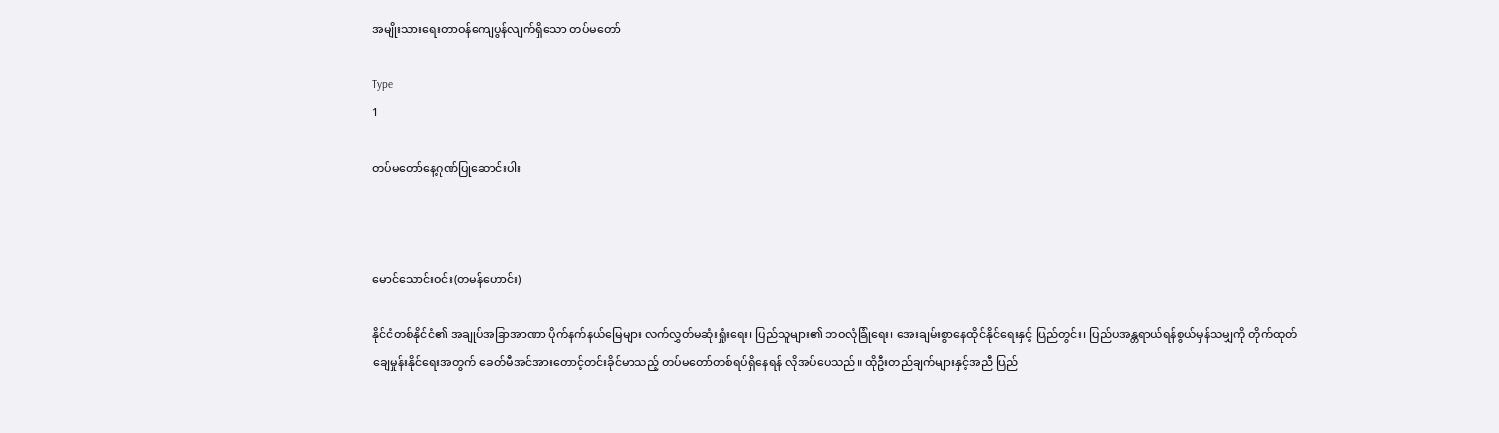အမျိုးသားရေးတာဝန်ကျေပွန်လျက်ရှိသော တပ်မတော်

Type
1

တပ်မတော်နေ့ဂုဏ်ပြုဆောင်းပါး



မောင်သောင်းဝင်း(တမန်ဟောင်း)

နိုင်ငံတစ်နိုင်ငံ၏ အချုပ်အခြာအာဏာ ပိုက်နက်နယ်မြေများ လက်လွှတ်မဆုံးရှုံးရေး၊ ပြည်သူများ၏ ဘဝလုံခြုံရေး၊ အေးချမ်းစွာနေထိုင်နိုင်ရေးနှင့် ပြည်တွင်း၊ ပြည်ပအန္တရာယ်ရန်စွယ်မှန်သမျှကို တိုက်ထုတ် ချေမှုန်းနိုင်ရေးအတွက် ခေတ်မီအင်အားတောင့်တင်းခိုင်မာသည့် တပ်မတော်တစ်ရပ်ရှိနေရန် လိုအပ်ပေသည်။ ထိုဦးတည်ချက်များနှင့်အညီ ပြည်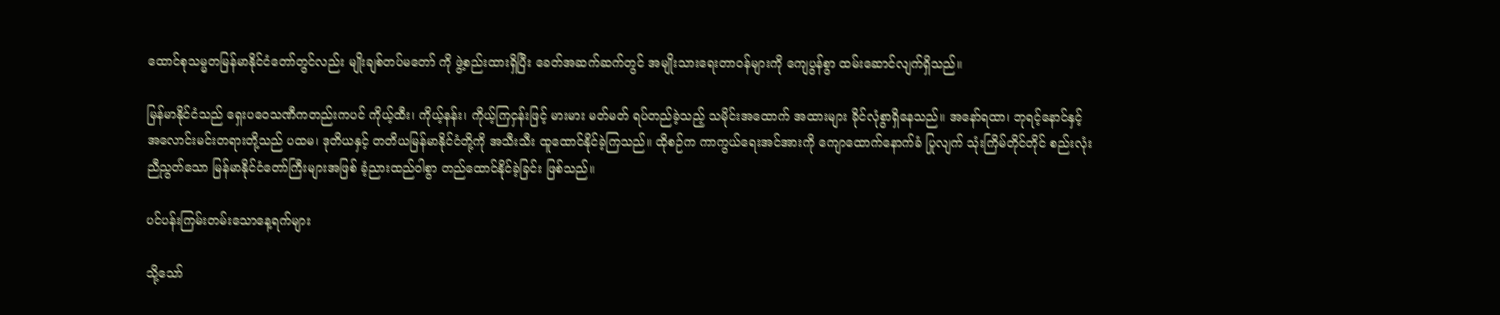ထောင်စုသမ္မတမြန်မာနိုင်ငံတော်တွင်လည်း မျိုးချစ်တပ်မတော် ကို ဖွဲ့စည်းထားရှိပြီး ခေတ်အဆက်ဆက်တွင် အမျိုးသားရေးတာဝန်များကို ကျေပွန်စွာ ထမ်းဆောင်လျက်ရှိသည်။

မြန်မာနိုင်ငံသည် ရှေးပဝေသဏီကတည်းကပင် ကိုယ့်ထီး၊ ကိုယ့်နန်း၊ ကိုယ့်ကြငှန်းဖြင့် မားမား မတ်မတ် ရပ်တည်ခဲ့သည့် သမိုင်းအထောက် အထားများ ခိုင်လုံစွာရှိနေသည်။ အနော်ရထာ၊ ဘုရင့်နောင်နှင့် အလောင်းမင်းတရားတို့သည် ပထမ၊ ဒုတိယနှင့် တတိယမြန်မာနိုင်ငံတို့ကို အသီးသီး ထူထောင်နိုင်ခဲ့ကြသည်။ ထိုစဉ်က ကာကွယ်ရေးအင်အားကို ကျောထောက်နောက်ခံ ပြုလျက် သုံးကြိမ်တိုင်တိုင် စည်းလုံးညီညွတ်သော မြန်မာနိုင်ငံတော်ကြီးများအဖြစ် ခံ့ညားထည်ဝါစွာ တည်ထောင်နိုင်ခဲ့ခြင်း ဖြစ်သည်။

ပင်ပန်းကြမ်းတမ်းသောနေ့ရက်များ

သို့သော်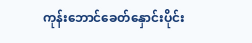ကုန်းဘောင်ခေတ်နှောင်းပိုင်း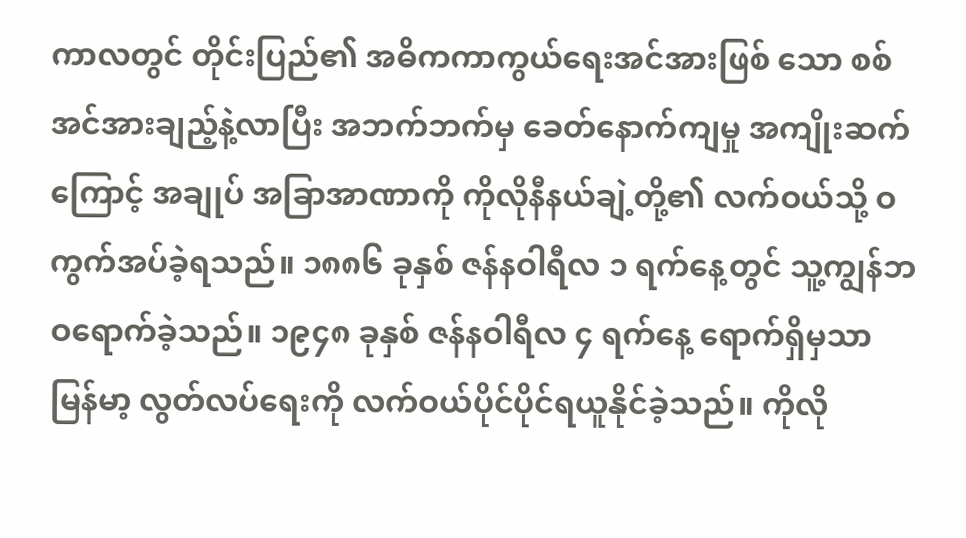ကာလတွင် တိုင်းပြည်၏ အဓိကကာကွယ်ရေးအင်အားဖြစ် သော စစ်အင်အားချည့်နဲ့လာပြီး အဘက်ဘက်မှ ခေတ်နောက်ကျမှု အကျိုးဆက်ကြောင့် အချုပ် အခြာအာဏာကို ကိုလိုနီနယ်ချဲ့တို့၏ လက်ဝယ်သို့ ဝကွက်အပ်ခဲ့ရသည်။ ၁၈၈၆ ခုနှစ် ဇန်နဝါရီလ ၁ ရက်နေ့တွင် သူ့ကျွန်ဘဝရောက်ခဲ့သည်။ ၁၉၄၈ ခုနှစ် ဇန်နဝါရီလ ၄ ရက်နေ့ ရောက်ရှိမှသာ မြန်မာ့ လွတ်လပ်ရေးကို လက်ဝယ်ပိုင်ပိုင်ရယူနိုင်ခဲ့သည်။ ကိုလို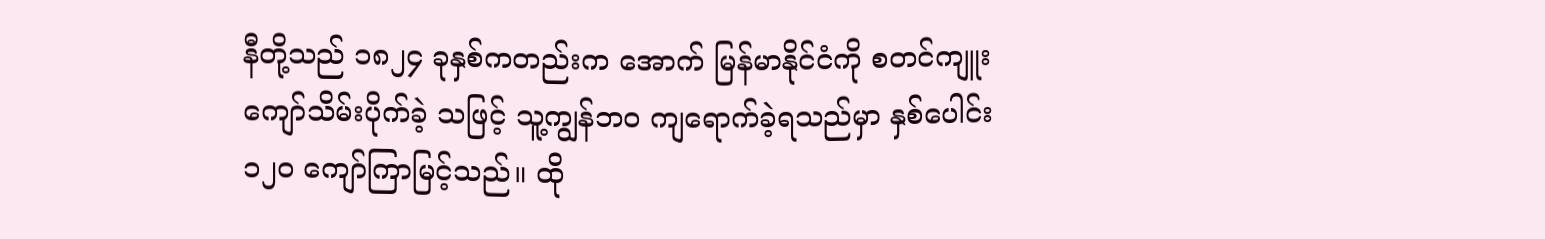နီတို့သည် ၁၈၂၄ ခုနှစ်ကတည်းက အောက် မြန်မာနိုင်ငံကို စတင်ကျူးကျော်သိမ်းပိုက်ခဲ့ သဖြင့် သူ့ကျွန်ဘဝ ကျရောက်ခဲ့ရသည်မှာ နှစ်ပေါင်း ၁၂၀ ကျော်ကြာမြင့်သည်။ ထို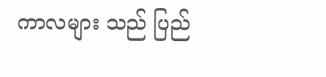ကာလများ သည် ပြည်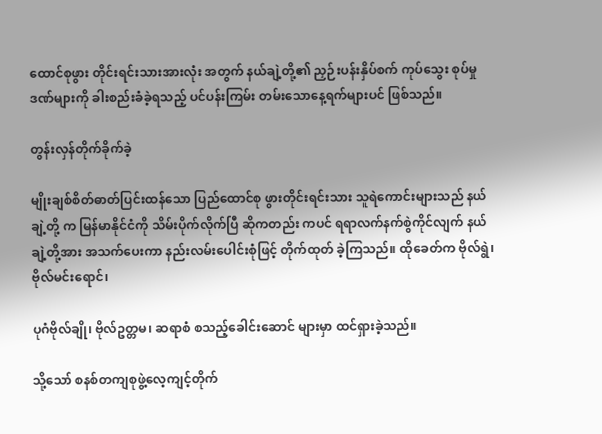ထောင်စုဖွား တိုင်းရင်းသားအားလုံး အတွက် နယ်ချဲ့တို့၏ ညှဉ်းပန်းနှိပ်စက် ကုပ်သွေး စုပ်မှုဒဏ်များကို ခါးစည်းခံခဲ့ရသည့် ပင်ပန်းကြမ်း တမ်းသောနေ့ရက်များပင် ဖြစ်သည်။

တွန်းလှန်တိုက်ခိုက်ခဲ့

မျိုးချစ်စိတ်ဓာတ်ပြင်းထန်သော ပြည်ထောင်စု ဖွားတိုင်းရင်းသား သူရဲကောင်းများသည် နယ်ချဲ့တို့ က မြန်မာနိုင်ငံကို သိမ်းပိုက်လိုက်ပြီ ဆိုကတည်း ကပင် ရရာလက်နက်စွဲကိုင်လျက် နယ်ချဲ့တို့အား အသက်ပေးကာ နည်းလမ်းပေါင်းစုံဖြင့် တိုက်ထုတ် ခဲ့ကြသည်။ ထိုခေတ်က ဗိုလ်ရွဲ၊ ဗိုလ်မင်းရောင်၊

ပုဂံဗိုလ်ချို၊ ဗိုလ်ဥတ္တမ၊ ဆရာစံ စသည့်ခေါင်းဆောင် များမှာ ထင်ရှားခဲ့သည်။

သို့သော် စနစ်တကျစုဖွဲ့လေ့ကျင့်တိုက်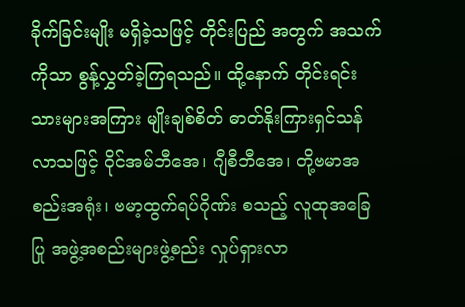ခိုက်ခြင်းမျိုး မရှိခဲ့သဖြင့် တိုင်းပြည် အတွက် အသက်ကိုသာ စွန့်လွှတ်ခဲ့ကြရသည်။ ထို့နောက် တိုင်းရင်းသားများအကြား မျိုးချစ်စိတ် ဓာတ်နိုးကြားရှင်သန်လာသဖြင့် ဝိုင်အမ်ဘီအေ၊ ဂျီစီဘီအေ၊ တို့ဗမာအစည်းအရုံး၊ ဗမာ့ထွက်ရပ်ဂိုဏ်း စသည့် လူထုအခြေပြု အဖွဲ့အစည်းများဖွဲ့စည်း လှုပ်ရှားလာ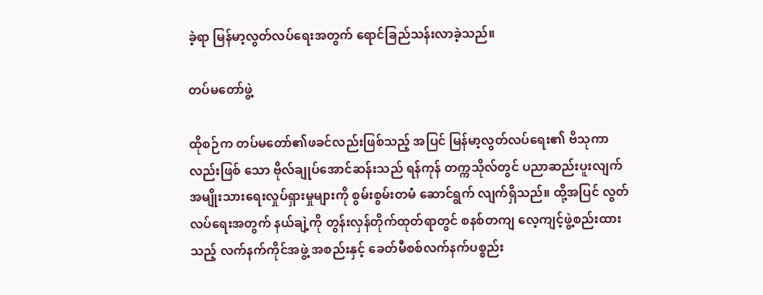ခဲ့ရာ မြန်မာ့လွတ်လပ်ရေးအတွက် ရောင်ခြည်သန်းလာခဲ့သည်။

တပ်မတော်ဖွဲ့

ထိုစဉ်က တပ်မတော်၏ဖခင်လည်းဖြစ်သည့် အပြင် မြန်မာ့လွတ်လပ်ရေး၏ ဗိသုကာလည်းဖြစ် သော ဗိုလ်ချုပ်အောင်ဆန်းသည် ရန်ကုန် တက္ကသိုလ်တွင် ပညာဆည်းပူးလျက် အမျိုးသားရေးလှုပ်ရှားမှုများကို စွမ်းစွမ်းတမံ ဆောင်ရွက် လျက်ရှိသည်။ ထို့အပြင် လွတ်လပ်ရေးအတွက် နယ်ချဲ့ကို တွန်းလှန်တိုက်ထုတ်ရာတွင် စနစ်တကျ လေ့ကျင့်ဖွဲ့စည်းထားသည့် လက်နက်ကိုင်အဖွဲ့ အစည်းနှင့် ခေတ်မီစစ်လက်နက်ပစ္စည်း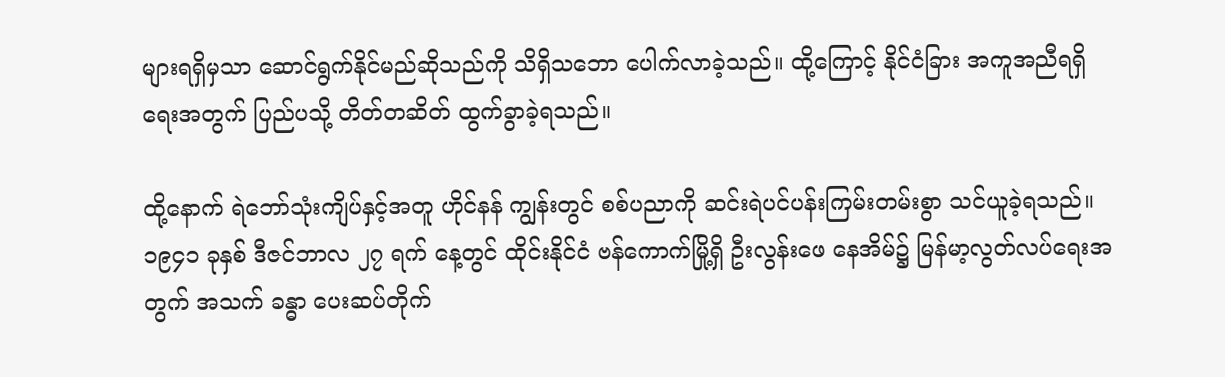များရရှိမှသာ ဆောင်ရွက်နိုင်မည်ဆိုသည်ကို သိရှိသဘော ပေါက်လာခဲ့သည်။ ထို့ကြောင့် နိုင်ငံခြား အကူအညီရရှိရေးအတွက် ပြည်ပသို့ တိတ်တဆိတ် ထွက်ခွာခဲ့ရသည်။

ထို့နောက် ရဲဘော်သုံးကျိပ်နှင့်အတူ ဟိုင်နန် ကျွန်းတွင် စစ်ပညာကို ဆင်းရဲပင်ပန်းကြမ်းတမ်းစွာ သင်ယူခဲ့ရသည်။ ၁၉၄၁ ခုနှစ် ဒီဇင်ဘာလ ၂၇ ရက် နေ့တွင် ထိုင်းနိုင်ငံ ဗန်ကောက်မြို့ရှိ ဦးလွန်းဖေ နေအိမ်၌ မြန်မာ့လွတ်လပ်ရေးအတွက် အသက် ခန္ဓာ ပေးဆပ်တိုက်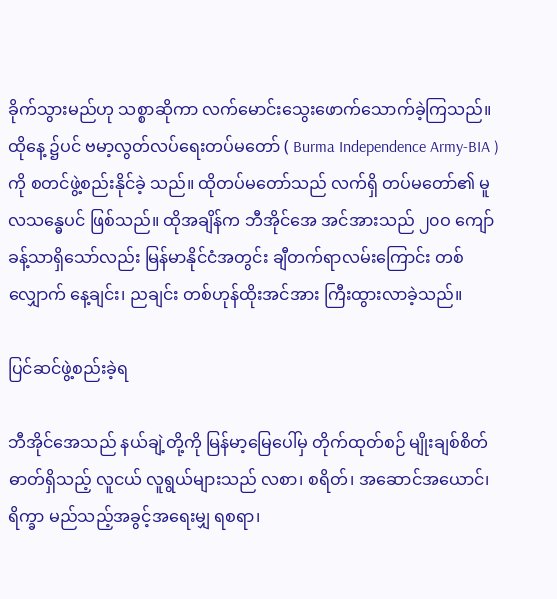ခိုက်သွားမည်ဟု သစ္စာဆိုကာ လက်မောင်းသွေးဖောက်သောက်ခဲ့ကြသည်။ ထိုနေ့ ၌ပင် ဗမာ့လွတ်လပ်ရေးတပ်မတော် ( Burma Independence Army-BIA )ကို စတင်ဖွဲ့စည်းနိုင်ခဲ့ သည်။ ထိုတပ်မတော်သည် လက်ရှိ တပ်မတော်၏ မူလသန္ဓေပင် ဖြစ်သည်။ ထိုအချိန်က ဘီအိုင်အေ အင်အားသည် ၂၀ဝ ကျော်ခန့်သာရှိသော်လည်း မြန်မာနိုင်ငံအတွင်း ချီတက်ရာလမ်းကြောင်း တစ်လျှောက် နေ့ချင်း၊ ညချင်း တစ်ဟုန်ထိုးအင်အား ကြီးထွားလာခဲ့သည်။

ပြင်ဆင်ဖွဲ့စည်းခဲ့ရ

ဘီအိုင်အေသည် နယ်ချဲ့တို့ကို မြန်မာ့မြေပေါ်မှ တိုက်ထုတ်စဉ် မျိုးချစ်စိတ်ဓာတ်ရှိသည့် လူငယ် လူရွယ်များသည် လစာ၊ စရိတ်၊ အဆောင်အယောင်၊ ရိက္ခာ မည်သည့်အခွင့်အရေးမျှ ရစရာ၊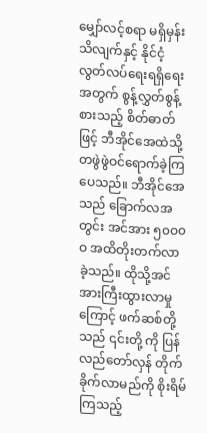မျှော်လင့်စရာ မရှိမှန်းသိလျက်နှင့် နိုင်ငံ့လွတ်လပ်ရေးရရှိရေး အတွက် စွန့်လွှတ်စွန့်စားသည့် စိတ်ဓာတ်ဖြင့် ဘီအိုင်အေထဲသို့ တဖွဲဖွဲဝင်ရောက်ခဲ့ကြပေသည်။ ဘီအိုင်အေသည် ခြောက်လအတွင်း အင်အား ၅၀ဝ၀ဝ အထိတိုးတက်လာခဲ့သည်။ ထိုသို့အင်အားကြီးထွားလာမှုကြောင့် ဖက်ဆစ်တို့သည် ၎င်းတို့ ကို ပြန်လည်တော်လှန် တိုက်ခိုက်လာမည်ကို စိုးရိမ်ကြသည့်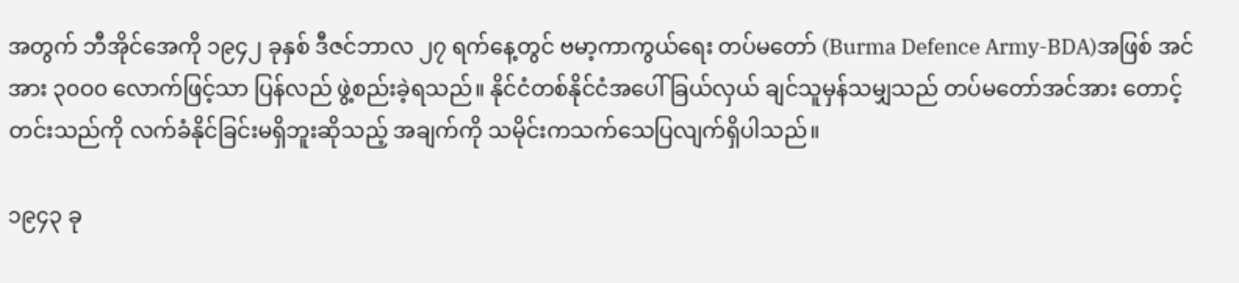အတွက် ဘီအိုင်အေကို ၁၉၄၂ ခုနှစ် ဒီဇင်ဘာလ ၂၇ ရက်နေ့တွင် ဗမာ့ကာကွယ်ရေး တပ်မတော် (Burma Defence Army-BDA)အဖြစ် အင်အား ၃၀ဝ၀ လောက်ဖြင့်သာ ပြန်လည် ဖွဲ့စည်းခဲ့ရသည်။ နိုင်ငံတစ်နိုင်ငံအပေါ် ခြယ်လှယ် ချင်သူမှန်သမျှသည် တပ်မတော်အင်အား တောင့်တင်းသည်ကို လက်ခံနိုင်ခြင်းမရှိဘူးဆိုသည့် အချက်ကို သမိုင်းကသက်သေပြလျက်ရှိပါသည်။

၁၉၄၃ ခု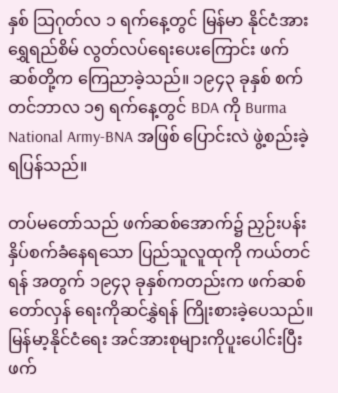နှစ် သြဂုတ်လ ၁ ရက်နေ့တွင် မြန်မာ နိုင်ငံအား ရွှေရည်စိမ် လွတ်လပ်ရေးပေးကြောင်း ဖက်ဆစ်တို့က ကြေညာခဲ့သည်။ ၁၉၄၃ ခုနှစ် စက်တင်ဘာလ ၁၅ ရက်နေ့တွင် BDA ကို Burma National Army-BNA အဖြစ် ပြောင်းလဲ ဖွဲ့စည်းခဲ့ရပြန်သည်။

တပ်မတော်သည် ဖက်ဆစ်အောက်၌ ညှဉ်းပန်း နှိပ်စက်ခံနေရသော ပြည်သူလူထုကို ကယ်တင်ရန် အတွက် ၁၉၄၃ ခုနှစ်ကတည်းက ဖက်ဆစ်တော်လှန် ရေးကိုဆင်နွှဲရန် ကြိုးစားခဲ့ပေသည်။ မြန်မာ့နိုင်ငံရေး အင်အားစုများကိုပူးပေါင်းပြီး ဖက်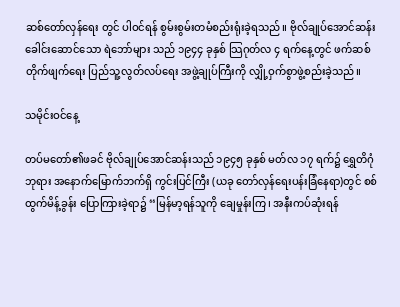ဆစ်တော်လှန်ရေး တွင် ပါဝင်ရန် စွမ်းစွမ်းတမံစည်းရုံးခဲ့ရသည်။ ဗိုလ်ချုပ်အောင်ဆန်း ခေါင်းဆောင်သော ရဲဘော်များ သည် ၁၉၄၄ ခုနှစ် သြဂုတ်လ ၄ ရက်နေ့တွင် ဖက်ဆစ်တိုက်ဖျက်ရေး ပြည်သူ့လွတ်လပ်ရေး အဖွဲ့ချုပ်ကြီးကို လျှို့ဝှက်စွာဖွဲ့စည်းခဲ့သည်။

သမိုင်းဝင်နေ့

တပ်မတော်၏ဖခင် ဗိုလ်ချုပ်အောင်ဆန်းသည် ၁၉၄၅ ခုနှစ် မတ်လ ၁၇ ရက်၌ ရွှေတိဂုံဘုရား အနောက်မြောက်ဘက်ရှိ ကွင်းပြင်ကြီး (ယခု တော်လှန်ရေးပန်းခြံနေရာ)တွင် စစ်ထွက်မိန့်ခွန်း ပြောကြားခဲ့ရာ၌ ‘‘မြန်မာ့ရန်သူကို ချေမှုန်းကြ၊ အနီးကပ်ဆုံးရန်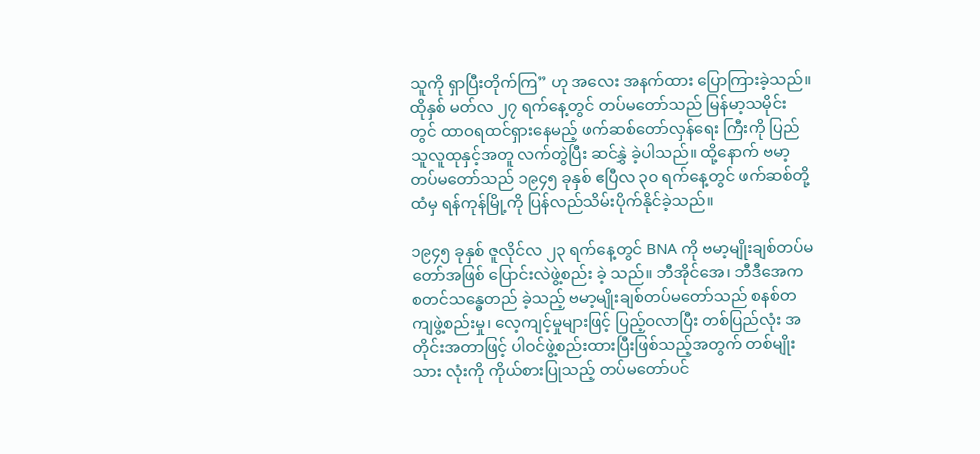သူကို ရှာပြီးတိုက်ကြ” ဟု အလေး အနက်ထား ပြောကြားခဲ့သည်။ ထိုနှစ် မတ်လ ၂၇ ရက်နေ့တွင် တပ်မတော်သည် မြန်မာ့သမိုင်း တွင် ထာဝရထင်ရှားနေမည့် ဖက်ဆစ်တော်လှန်ရေး ကြီးကို ပြည်သူလူထုနှင့်အတူ လက်တွဲပြီး ဆင်နွှဲ ခဲ့ပါသည်။ ထို့နောက် ဗမာ့တပ်မတော်သည် ၁၉၄၅ ခုနှစ် ဧပြီလ ၃၀ ရက်နေ့တွင် ဖက်ဆစ်တို့ထံမှ ရန်ကုန်မြို့ကို ပြန်လည်သိမ်းပိုက်နိုင်ခဲ့သည်။

၁၉၄၅ ခုနှစ် ဇူလိုင်လ ၂၃ ရက်နေ့တွင် BNA ကို ဗမာ့မျိုးချစ်တပ်မတော်အဖြစ် ပြောင်းလဲဖွဲ့စည်း ခဲ့ သည်။ ဘီအိုင်အေ၊ ဘီဒီအေက စတင်သန္ဓေတည် ခဲ့သည့် ဗမာ့မျိုးချစ်တပ်မတော်သည် စနစ်တကျဖွဲ့စည်းမှု၊ လေ့ကျင့်မှုများဖြင့် ပြည့်ဝလာပြီး တစ်ပြည်လုံး အတိုင်းအတာဖြင့် ပါဝင်ဖွဲ့စည်းထားပြီးဖြစ်သည့်အတွက် တစ်မျိုးသား လုံးကို ကိုယ်စားပြုသည့် တပ်မတော်ပင်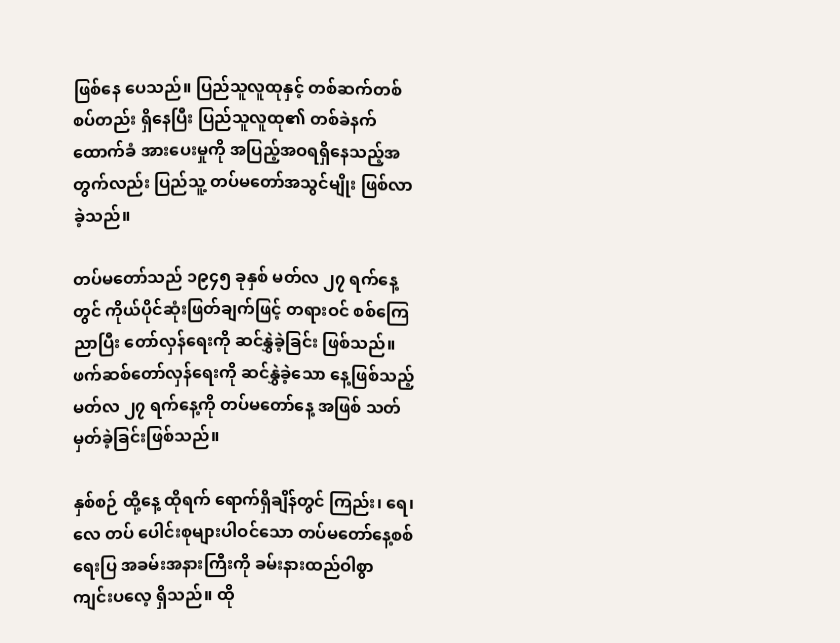ဖြစ်နေ ပေသည်။ ပြည်သူလူထုနှင့် တစ်ဆက်တစ်စပ်တည်း ရှိနေပြီး ပြည်သူလူထု၏ တစ်ခဲနက်ထောက်ခံ အားပေးမှုကို အပြည့်အဝရရှိနေသည့်အတွက်လည်း ပြည်သူ့ တပ်မတော်အသွင်မျိုး ဖြစ်လာခဲ့သည်။

တပ်မတော်သည် ၁၉၄၅ ခုနှစ် မတ်လ ၂၇ ရက်နေ့တွင် ကိုယ်ပိုင်ဆုံးဖြတ်ချက်ဖြင့် တရားဝင် စစ်ကြေညာပြီး တော်လှန်ရေးကို ဆင်နွှဲခဲ့ခြင်း ဖြစ်သည်။ ဖက်ဆစ်တော်လှန်ရေးကို ဆင်နွှဲခဲ့သော နေ့ဖြစ်သည့် မတ်လ ၂၇ ရက်နေ့ကို တပ်မတော်နေ့ အဖြစ် သတ်မှတ်ခဲ့ခြင်းဖြစ်သည်။

နှစ်စဉ် ထို့နေ့ ထိုရက် ရောက်ရှိချိန်တွင် ကြည်း၊ ရေ၊ လေ တပ် ပေါင်းစုများပါဝင်သော တပ်မတော်နေ့စစ်ရေးပြ အခမ်းအနားကြီးကို ခမ်းနားထည်ဝါစွာ ကျင်းပလေ့ ရှိသည်။ ထို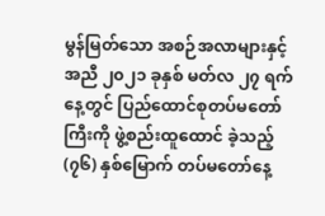မွန်မြတ်သော အစဉ်အလာများနှင့် အညီ ၂၀၂၁ ခုနှစ် မတ်လ ၂၇ ရက်နေ့တွင် ပြည်ထောင်စုတပ်မတော်ကြီးကို ဖွဲ့စည်းထူထောင် ခဲ့သည့် (၇၆) နှစ်မြောက် တပ်မတော်နေ့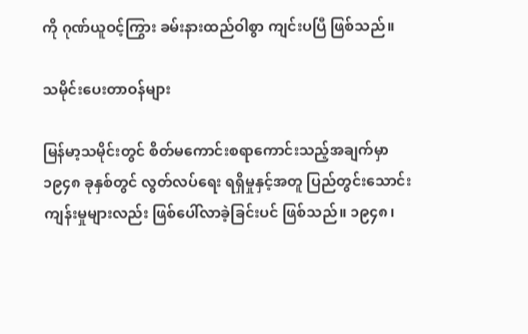ကို ဂုဏ်ယူဝင့်ကြွား ခမ်းနားထည်ဝါစွာ ကျင်းပပြီ ဖြစ်သည်။

သမိုင်းပေးတာဝန်များ

မြန်မာ့သမိုင်းတွင် စိတ်မကောင်းစရာကောင်းသည့်အချက်မှာ ၁၉၄၈ ခုနှစ်တွင် လွတ်လပ်ရေး ရရှိမှုနှင့်အတူ ပြည်တွင်းသောင်းကျန်းမှုများလည်း ဖြစ်ပေါ်လာခဲ့ခြင်းပင် ဖြစ်သည်။ ၁၉၄၈၊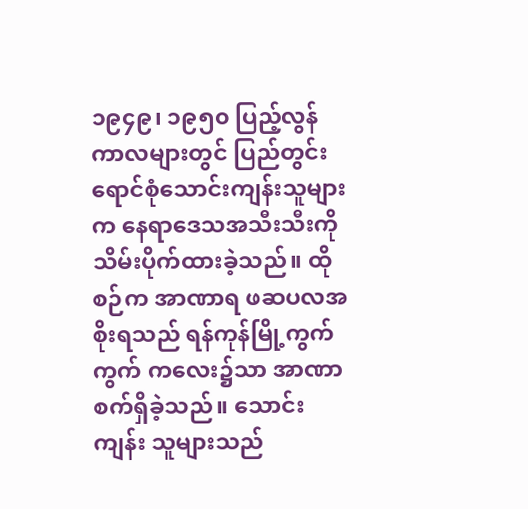၁၉၄၉၊ ၁၉၅၀ ပြည့်လွန်ကာလများတွင် ပြည်တွင်းရောင်စုံသောင်းကျန်းသူများက နေရာဒေသအသီးသီးကို သိမ်းပိုက်ထားခဲ့သည်။ ထိုစဉ်က အာဏာရ ဖဆပလအစိုးရသည် ရန်ကုန်မြို့ကွက်ကွက် ကလေး၌သာ အာဏာစက်ရှိခဲ့သည်။ သောင်းကျန်း သူများသည်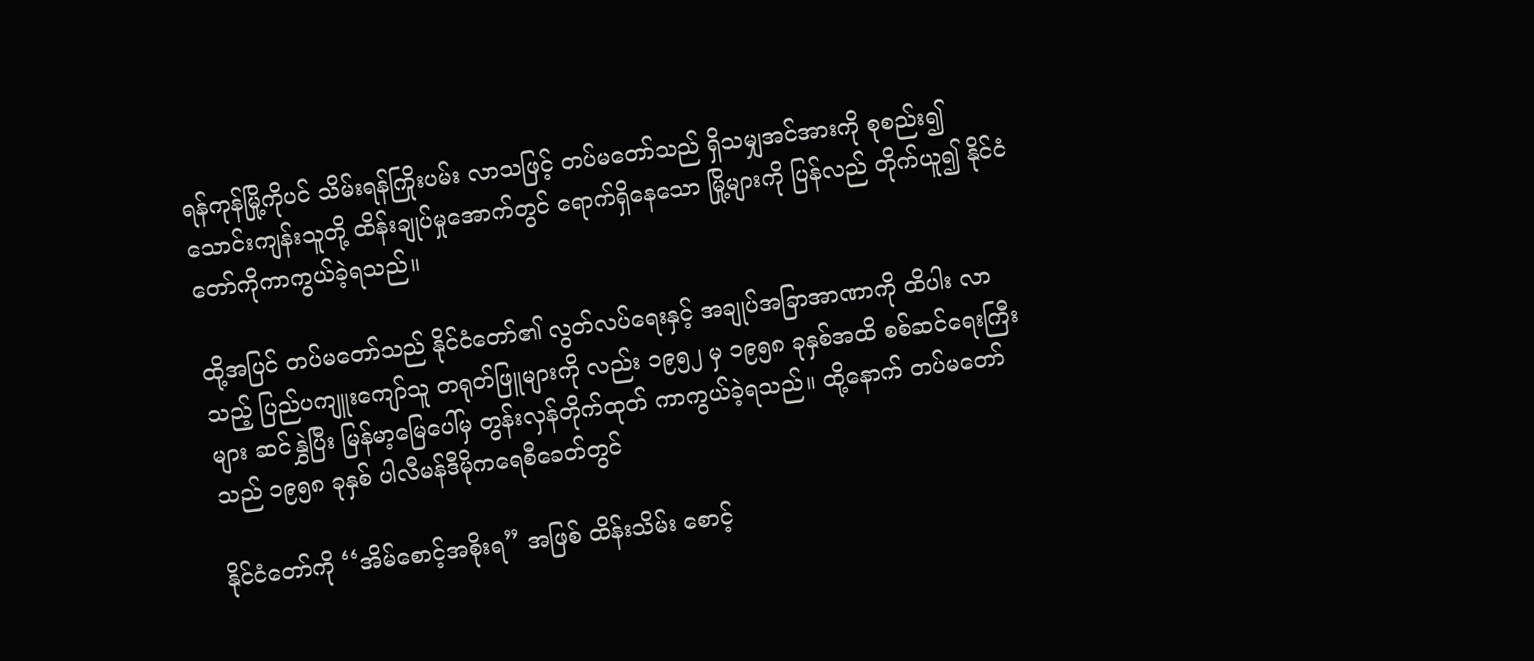ရန်ကုန်မြို့ကိုပင် သိမ်းရန်ကြိုးပမ်း လာသဖြင့် တပ်မတော်သည် ရှိသမျှအင်အားကို စုစည်း၍ သောင်းကျန်းသူတို့ ထိန်းချုပ်မှုအောက်တွင် ရောက်ရှိနေသော မြို့များကို ပြန်လည် တိုက်ယူ၍ နိုင်ငံတော်ကိုကာကွယ်ခဲ့ရသည်။

ထို့အပြင် တပ်မတော်သည် နိုင်ငံတော်၏ လွတ်လပ်ရေးနှင့် အချုပ်အခြာအာဏာကို ထိပါး လာသည့် ပြည်ပကျူးကျော်သူ တရုတ်ဖြူများကို လည်း ၁၉၅၂ မှ ၁၉၅၈ ခုနှစ်အထိ စစ်ဆင်ရေးကြီး များ ဆင်နွှဲပြီး မြန်မာ့မြေပေါ်မှ တွန်းလှန်တိုက်ထုတ် ကာကွယ်ခဲ့ရသည်။ ထို့နောက် တပ်မတော်သည် ၁၉၅၈ ခုနှစ် ပါလီမန်ဒီမိုကရေစီခေတ်တွင်

နိုင်ငံတော်ကို ‘‘အိမ်စောင့်အစိုးရ” အဖြစ် ထိန်းသိမ်း စောင့်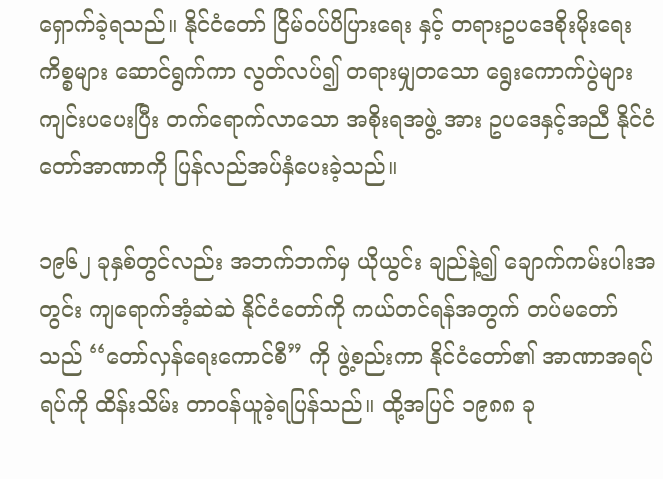ရှောက်ခဲ့ရသည်။ နိုင်ငံတော် ငြိမ်ဝပ်ပိပြားရေး နှင့် တရားဥပဒေစိုးမိုးရေးကိစ္စများ ဆောင်ရွက်ကာ လွတ်လပ်၍ တရားမျှတသော ရွေးကောက်ပွဲများ ကျင်းပပေးပြီး တက်ရောက်လာသော အစိုးရအဖွဲ့ အား ဥပဒေနှင့်အညီ နိုင်ငံတော်အာဏာကို ပြန်လည်အပ်နှံပေးခဲ့သည်။

၁၉၆၂ ခုနှစ်တွင်လည်း အဘက်ဘက်မှ ယိုယွင်း ချည်နဲ့၍ ချောက်ကမ်းပါးအတွင်း ကျရောက်အံ့ဆဲဆဲ နိုင်ငံတော်ကို ကယ်တင်ရန်အတွက် တပ်မတော် သည် ‘‘တော်လှန်ရေးကောင်စီ” ကို ဖွဲ့စည်းကာ နိုင်ငံတော်၏ အာဏာအရပ်ရပ်ကို ထိန်းသိမ်း တာဝန်ယူခဲ့ရပြန်သည်။ ထို့အပြင် ၁၉၈၈ ခု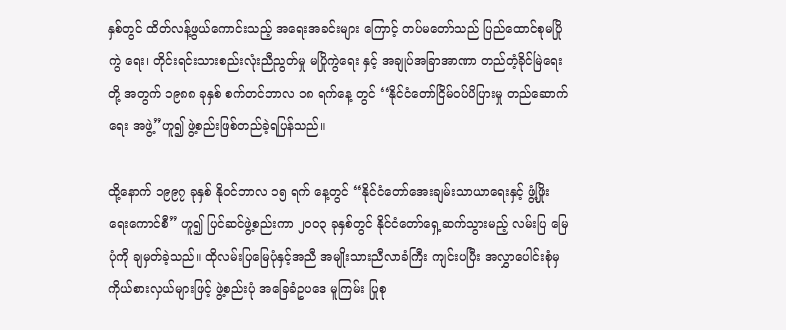နှစ်တွင် ထိတ်လန့်ဖွယ်ကောင်းသည့် အရေးအခင်းများ ကြောင့် တပ်မတော်သည် ပြည်ထောင်စုမပြိုကွဲ ရေး၊ တိုင်းရင်းသားစည်းလုံးညီညွတ်မှု မပြိုကွဲရေး နှင့် အချုပ်အခြာအာဏာ တည်တံ့ခိုင်မြဲရေးတို့ အတွက် ၁၉၈၈ ခုနှစ် စက်တင်ဘာလ ၁၈ ရက်နေ့ တွင် ‘‘နိုင်ငံတော်ငြိမ်ဝပ်ပိပြားမှု တည်ဆောက်ရေး အဖွဲ့”ဟူ၍ ဖွဲ့စည်းဖြစ်တည်ခဲ့ရပြန်သည်။

ထို့နောက် ၁၉၉၇ ခုနှစ် နိုဝင်ဘာလ ၁၅ ရက် နေ့တွင် ‘‘နိုင်ငံတော်အေးချမ်းသာယာရေးနှင့် ဖွံ့ဖြိုး ရေးကောင်စီ” ဟူ၍ ပြင်ဆင်ဖွဲ့စည်းကာ ၂၀ဝ၃ ခုနှစ်တွင် နိုင်ငံတော်ရှေ့ဆက်သွားမည့် လမ်းပြ မြေပုံကို ချမှတ်ခဲ့သည်။ ထိုလမ်းပြမြေပုံနှင့်အညီ အမျိုးသားညီလာခံကြီး ကျင်းပပြီး အလွှာပေါင်းစုံမှ ကိုယ်စားလှယ်များဖြင့် ဖွဲ့စည်းပုံ အခြေခံဥပဒေ မူကြမ်း ပြုစု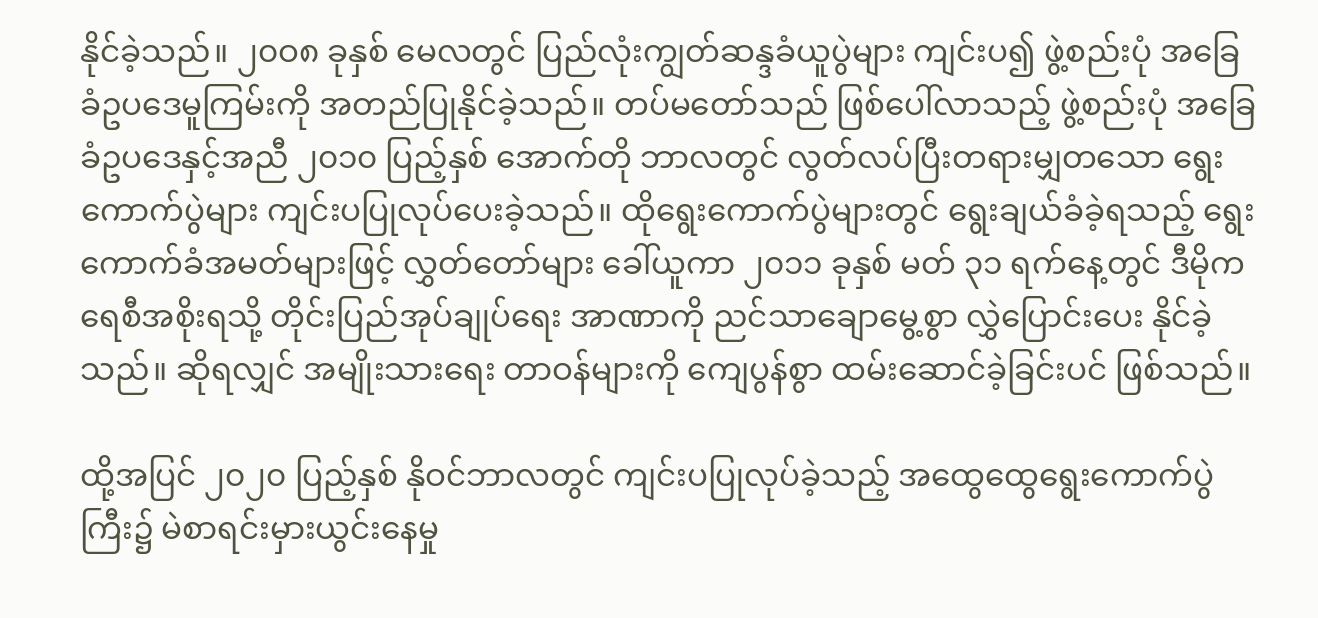နိုင်ခဲ့သည်။ ၂၀ဝ၈ ခုနှစ် မေလတွင် ပြည်လုံးကျွတ်ဆန္ဒခံယူပွဲများ ကျင်းပ၍ ဖွဲ့စည်းပုံ အခြေခံဥပဒေမူကြမ်းကို အတည်ပြုနိုင်ခဲ့သည်။ တပ်မတော်သည် ဖြစ်ပေါ်လာသည့် ဖွဲ့စည်းပုံ အခြေခံဥပဒေနှင့်အညီ ၂၀၁၀ ပြည့်နှစ် အောက်တို ဘာလတွင် လွတ်လပ်ပြီးတရားမျှတသော ရွေးကောက်ပွဲများ ကျင်းပပြုလုပ်ပေးခဲ့သည်။ ထိုရွေးကောက်ပွဲများတွင် ရွေးချယ်ခံခဲ့ရသည့် ရွေးကောက်ခံအမတ်များဖြင့် လွှတ်တော်များ ခေါ်ယူကာ ၂၀၁၁ ခုနှစ် မတ် ၃၁ ရက်နေ့တွင် ဒီမိုကရေစီအစိုးရသို့ တိုင်းပြည်အုပ်ချုပ်ရေး အာဏာကို ညင်သာချောမွေ့စွာ လွှဲပြောင်းပေး နိုင်ခဲ့သည်။ ဆိုရလျှင် အမျိုးသားရေး တာဝန်များကို ကျေပွန်စွာ ထမ်းဆောင်ခဲ့ခြင်းပင် ဖြစ်သည်။

ထို့အပြင် ၂၀၂၀ ပြည့်နှစ် နိုဝင်ဘာလတွင် ကျင်းပပြုလုပ်ခဲ့သည့် အထွေထွေရွေးကောက်ပွဲ ကြီး၌ မဲစာရင်းမှားယွင်းနေမှု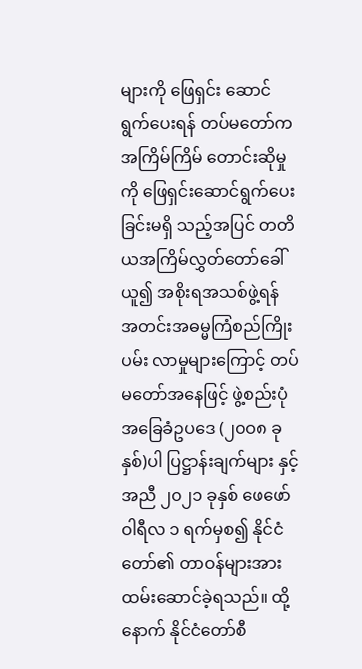များကို ဖြေရှင်း ဆောင်ရွက်ပေးရန် တပ်မတော်က အကြိမ်ကြိမ် တောင်းဆိုမှုကို ဖြေရှင်းဆောင်ရွက်ပေးခြင်းမရှိ သည့်အပြင် တတိယအကြိမ်လွှတ်တော်ခေါ်ယူ၍ အစိုးရအသစ်ဖွဲ့ရန် အတင်းအဓမ္မကြံစည်ကြိုးပမ်း လာမှုများကြောင့် တပ်မတော်အနေဖြင့် ဖွဲ့စည်းပုံ အခြေခံဥပဒေ (၂၀ဝ၈ ခုနှစ်)ပါ ပြဋ္ဌာန်းချက်များ နှင့်အညီ ၂၀၂၁ ခုနှစ် ဖေဖော်ဝါရီလ ၁ ရက်မှစ၍ နိုင်ငံတော်၏ တာဝန်များအား ထမ်းဆောင်ခဲ့ရသည်။ ထို့နောက် နိုင်ငံတော်စီ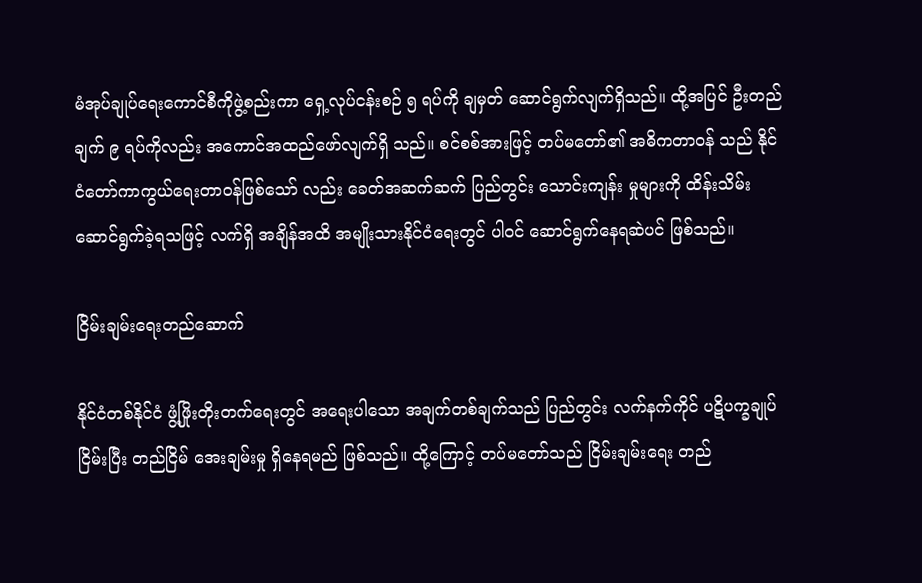မံအုပ်ချုပ်ရေးကောင်စီကိုဖွဲ့စည်းကာ ရှေ့လုပ်ငန်းစဉ် ၅ ရပ်ကို ချမှတ် ဆောင်ရွက်လျက်ရှိသည်။ ထို့အပြင် ဦးတည်ချက် ၉ ရပ်ကိုလည်း အကောင်အထည်ဖော်လျက်ရှိ သည်။ စင်စစ်အားဖြင့် တပ်မတော်၏ အဓိကတာဝန် သည် နိုင်ငံတော်ကာကွယ်ရေးတာဝန်ဖြစ်သော် လည်း ခေတ်အဆက်ဆက် ပြည်တွင်း သောင်းကျန်း မှုများကို ထိန်းသိမ်းဆောင်ရွက်ခဲ့ရသဖြင့် လက်ရှိ အချိန်အထိ အမျိုးသားနိုင်ငံရေးတွင် ပါဝင် ဆောင်ရွက်နေရဆဲပင် ဖြစ်သည်။

ငြိမ်းချမ်းရေးတည်ဆောက်

နိုင်ငံတစ်နိုင်ငံ ဖွံ့ဖြိုးတိုးတက်ရေးတွင် အရေးပါသော အချက်တစ်ချက်သည် ပြည်တွင်း လက်နက်ကိုင် ပဋိပက္ခချုပ်ငြိမ်းပြီး တည်ငြိမ် အေးချမ်းမှု ရှိနေရမည် ဖြစ်သည်။ ထို့ကြောင့် တပ်မတော်သည် ငြိမ်းချမ်းရေး တည်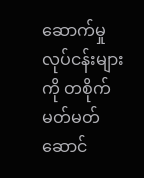ဆောက်မှု လုပ်ငန်းများကို တစိုက်မတ်မတ် ဆောင်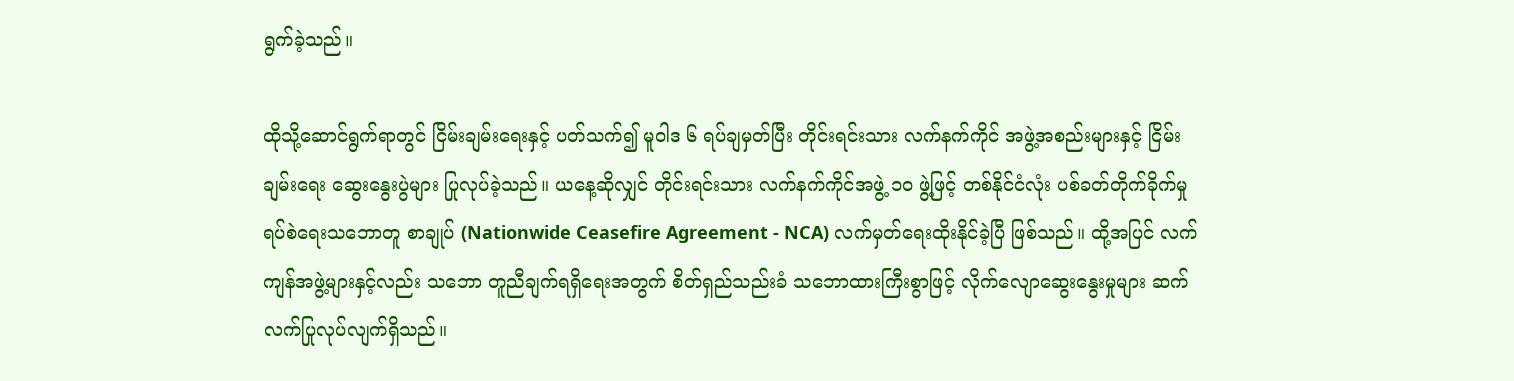ရွက်ခဲ့သည်။

ထိုသို့ဆောင်ရွက်ရာတွင် ငြိမ်းချမ်းရေးနှင့် ပတ်သက်၍ မူဝါဒ ၆ ရပ်ချမှတ်ပြီး တိုင်းရင်းသား လက်နက်ကိုင် အဖွဲ့အစည်းများနှင့် ငြိမ်းချမ်းရေး ဆွေးနွေးပွဲများ ပြုလုပ်ခဲ့သည်။ ယနေ့ဆိုလျှင် တိုင်းရင်းသား လက်နက်ကိုင်အဖွဲ့ ၁၀ ဖွဲ့ဖြင့် တစ်နိုင်ငံလုံး ပစ်ခတ်တိုက်ခိုက်မှုရပ်စဲရေးသဘောတူ စာချုပ် (Nationwide Ceasefire Agreement - NCA) လက်မှတ်ရေးထိုးနိုင်ခဲ့ပြီ ဖြစ်သည်။ ထို့အပြင် လက်ကျန်အဖွဲ့များနှင့်လည်း သဘော တူညီချက်ရရှိရေးအတွက် စိတ်ရှည်သည်းခံ သဘောထားကြီးစွာဖြင့် လိုက်လျောဆွေးနွေးမှုများ ဆက်လက်ပြုလုပ်လျက်ရှိသည်။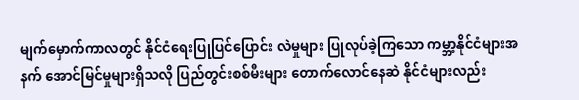မျက်မှောက်ကာလတွင် နိုင်ငံရေးပြုပြင်ပြောင်း လဲမှုများ ပြုလုပ်ခဲ့ကြသော ကမ္ဘာ့နိုင်ငံများအနက် အောင်မြင်မှုများရှိသလို ပြည်တွင်းစစ်မီးများ တောက်လောင်နေဆဲ နိုင်ငံများလည်း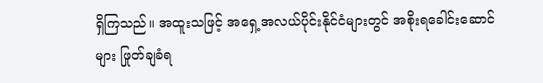ရှိကြသည်။ အထူးသဖြင့် အရှေ့အလယ်ပိုင်းနိုင်ငံများတွင် အစိုးရခေါင်းဆောင်များ ဖြုတ်ချခံရ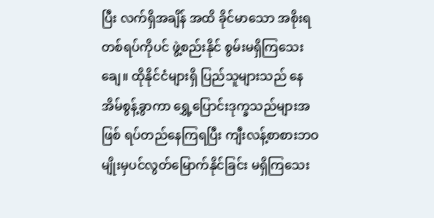ပြီး လက်ရှိအချိန် အထိ ခိုင်မာသော အစိုးရတစ်ရပ်ကိုပင် ဖွဲ့စည်းနိုင် စွမ်းမရှိကြသေးချေ။ ထိုနိုင်ငံများရှိ ပြည်သူများသည် နေအိမ်စွန့်ခွာကာ ရွှေ့ပြောင်းဒုက္ခသည်များအဖြစ် ရပ်တည်နေကြရပြီး ကျီးလန့်စာစားဘဝမျိုးမှပင်လွတ်မြောက်နိုင်ခြင်း မရှိကြသေး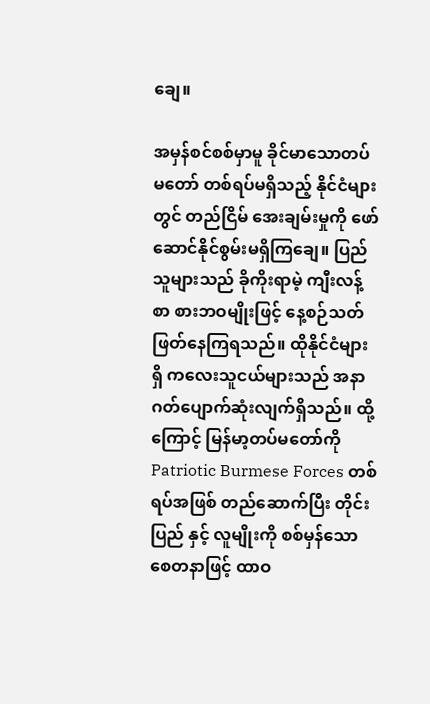ချေ။

အမှန်စင်စစ်မှာမူ ခိုင်မာသောတပ်မတော် တစ်ရပ်မရှိသည့် နိုင်ငံများတွင် တည်ငြိမ် အေးချမ်းမှုကို ဖော်ဆောင်နိုင်စွမ်းမရှိကြချေ။ ပြည်သူများသည် ခိုကိုးရာမဲ့ ကျီးလန့်စာ စားဘဝမျိုးဖြင့် နေ့စဉ်သတ်ဖြတ်နေကြရသည်။ ထိုနိုင်ငံများရှိ ကလေးသူငယ်များသည် အနာဂတ်ပျောက်ဆုံးလျက်ရှိသည်။ ထို့ကြောင့် မြန်မာ့တပ်မတော်ကို Patriotic Burmese Forces တစ်ရပ်အဖြစ် တည်ဆောက်ပြီး တိုင်းပြည် နှင့် လူမျိုးကို စစ်မှန်သောစေတနာဖြင့် ထာဝ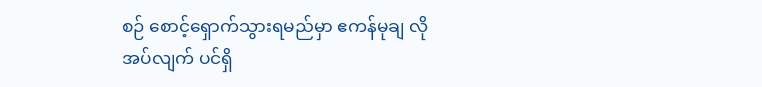စဉ် စောင့်ရှောက်သွားရမည်မှာ ဧကန်မုချ လိုအပ်လျက် ပင်ရှိ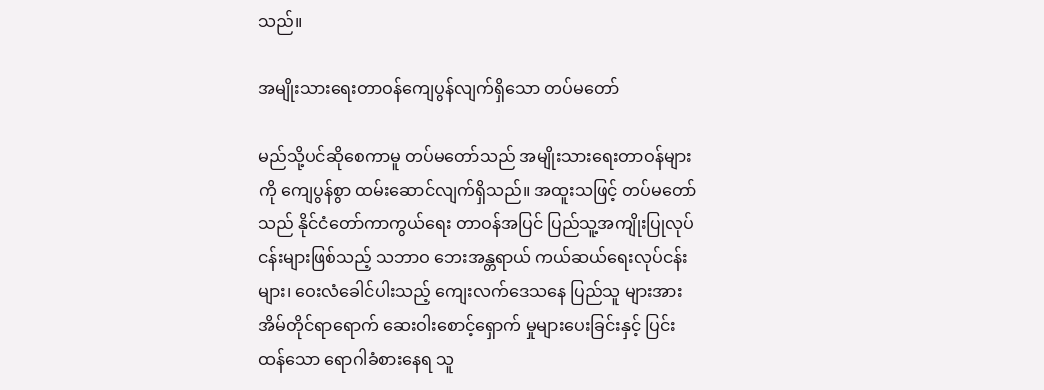သည်။

အမျိုးသားရေးတာဝန်ကျေပွန်လျက်ရှိသော တပ်မတော်

မည်သို့ပင်ဆိုစေကာမူ တပ်မတော်သည် အမျိုးသားရေးတာဝန်များကို ကျေပွန်စွာ ထမ်းဆောင်လျက်ရှိသည်။ အထူးသဖြင့် တပ်မတော် သည် နိုင်ငံတော်ကာကွယ်ရေး တာဝန်အပြင် ပြည်သူ့အကျိုးပြုလုပ်ငန်းများဖြစ်သည့် သဘာဝ ဘေးအန္တရာယ် ကယ်ဆယ်ရေးလုပ်ငန်းများ၊ ဝေးလံခေါင်ပါးသည့် ကျေးလက်ဒေသနေ ပြည်သူ များအား အိမ်တိုင်ရာရောက် ဆေးဝါးစောင့်ရှောက် မှုများပေးခြင်းနှင့် ပြင်းထန်သော ရောဂါခံစားနေရ သူ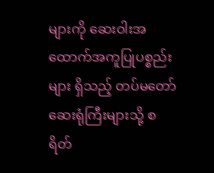များကို ဆေးဝါးအထောက်အကူပြုပစ္စည်းများ ရှိသည့် တပ်မတော်ဆေးရုံကြီးများသို့ စရိတ်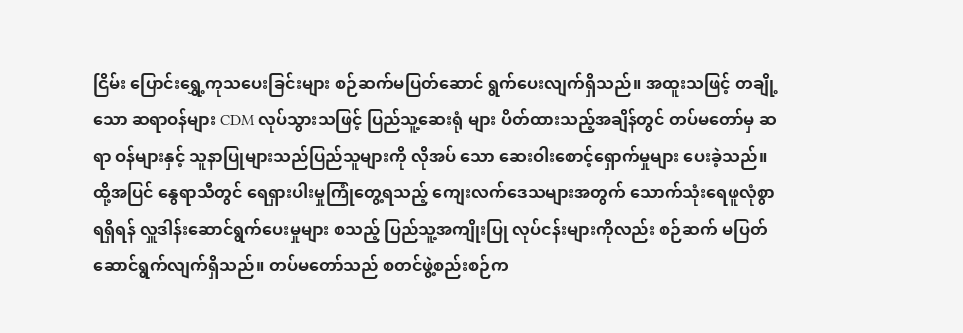ငြိမ်း ပြောင်းရွှေ့ကုသပေးခြင်းများ စဉ်ဆက်မပြတ်ဆောင် ရွက်ပေးလျက်ရှိသည်။ အထူးသဖြင့် တချို့သော ဆရာဝန်များ CDM လုပ်သွားသဖြင့် ပြည်သူ့ဆေးရုံ များ ပိတ်ထားသည့်အချိန်တွင် တပ်မတော်မှ ဆရာ ဝန်များနှင့် သူနာပြုများသည်ပြည်သူများကို လိုအပ် သော ဆေးဝါးစောင့်ရှောက်မှုများ ပေးခဲ့သည်။ ထို့အပြင် နွေရာသီတွင် ရေရှားပါးမှုကြုံတွေ့ရသည့် ကျေးလက်ဒေသများအတွက် သောက်သုံးရေဖူလုံစွာ ရရှိရန် လှူဒါန်းဆောင်ရွက်ပေးမှုများ စသည့် ပြည်သူ့အကျိုးပြု လုပ်ငန်းများကိုလည်း စဉ်ဆက် မပြတ် ဆောင်ရွက်လျက်ရှိသည်။ တပ်မတော်သည် စတင်ဖွဲ့စည်းစဉ်က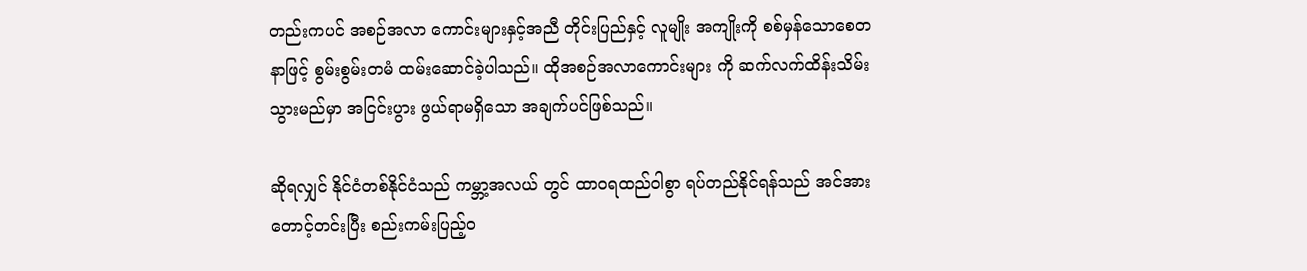တည်းကပင် အစဉ်အလာ ကောင်းများနှင့်အညီ တိုင်းပြည်နှင့် လူမျိုး အကျိုးကို စစ်မှန်သောစေတနာဖြင့် စွမ်းစွမ်းတမံ ထမ်းဆောင်ခဲ့ပါသည်။ ထိုအစဉ်အလာကောင်းများ ကို ဆက်လက်ထိန်းသိမ်းသွားမည်မှာ အငြင်းပွား ဖွယ်ရာမရှိသော အချက်ပင်ဖြစ်သည်။

ဆိုရလျှင် နိုင်ငံတစ်နိုင်ငံသည် ကမ္ဘာ့အလယ် တွင် ထာဝရထည်ဝါစွာ ရပ်တည်နိုင်ရန်သည် အင်အားတောင့်တင်းပြီး စည်းကမ်းပြည့်ဝ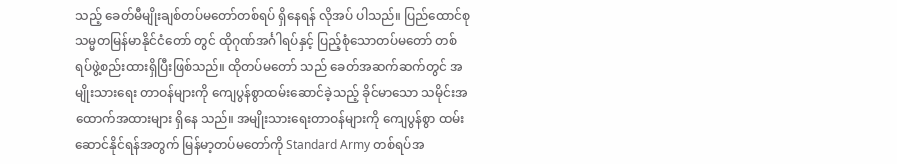သည့် ခေတ်မီမျိုးချစ်တပ်မတော်တစ်ရပ် ရှိနေရန် လိုအပ် ပါသည်။ ပြည်ထောင်စုသမ္မတမြန်မာနိုင်ငံတော် တွင် ထိုဂုဏ်အင်္ဂါရပ်နှင့် ပြည့်စုံသောတပ်မတော် တစ်ရပ်ဖွဲ့စည်းထားရှိပြီးဖြစ်သည်။ ထိုတပ်မတော် သည် ခေတ်အဆက်ဆက်တွင် အမျိုးသားရေး တာဝန်များကို ကျေပွန်စွာထမ်းဆောင်ခဲ့သည့် ခိုင်မာသော သမိုင်းအထောက်အထားများ ရှိနေ သည်။ အမျိုးသားရေးတာဝန်များကို ကျေပွန်စွာ ထမ်းဆောင်နိုင်ရန်အတွက် မြန်မာ့တပ်မတော်ကို Standard Army တစ်ရပ်အ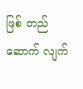ဖြစ် တည်ဆောက် လျက်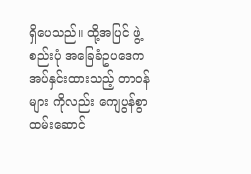ရှိပေသည်။ ထို့အပြင် ဖွဲ့စည်းပုံ အခြေခံဥပဒေက အပ်နှင်းထားသည့် တာဝန်များ ကိုလည်း ကျေပွန်စွာ ထမ်းဆောင်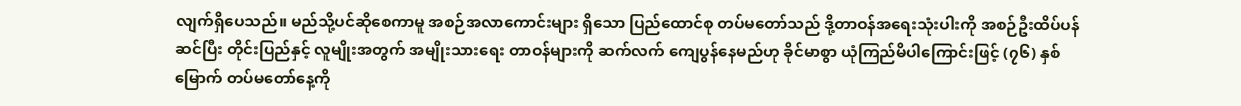လျက်ရှိပေသည်။ မည်သို့ပင်ဆိုစေကာမူ အစဉ်အလာကောင်းများ ရှိသော ပြည်ထောင်စု တပ်မတော်သည် ဒို့တာဝန်အရေးသုံးပါးကို အစဉ်ဦးထိပ်ပန်ဆင်ပြီး တိုင်းပြည်နှင့် လူမျိုးအတွက် အမျိုးသားရေး တာဝန်များကို ဆက်လက် ကျေပွန်နေမည်ဟု ခိုင်မာစွာ ယုံကြည်မိပါကြောင်းဖြင့် (၇၆) နှစ်မြောက် တပ်မတော်နေ့ကို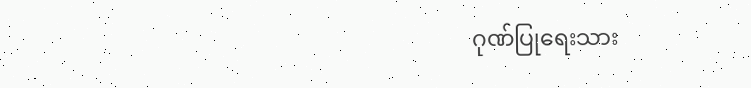ဂုဏ်ပြုရေးသား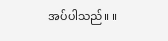အပ်ပါသည်။ ။